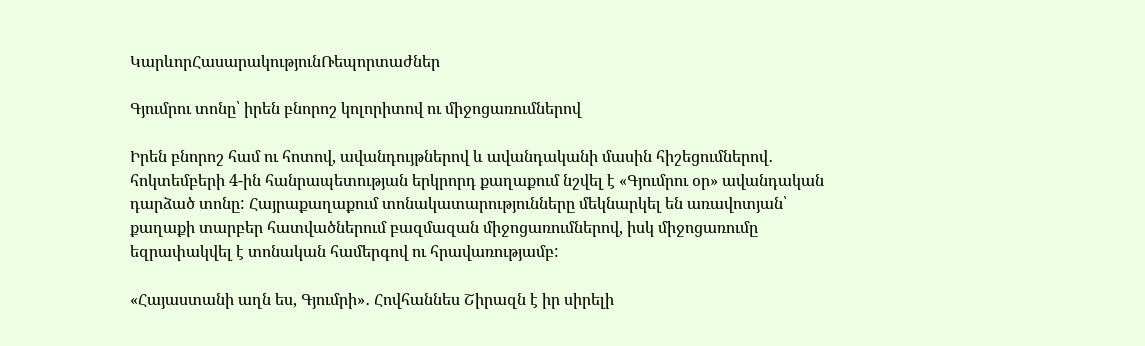ԿարևորՀասարակությունՌեպորտաժներ

Գյումրու տոնը՝ իրեն բնորոշ կոլորիտով ու միջոցառումներով

Իրեն բնորոշ համ ու հոտով, ավանդույթներով և ավանդականի մասին հիշեցումներով․ հոկտեմբերի 4-ին հանրապետության երկրորդ քաղաքում նշվել է «Գյումրու օր» ավանդական դարձած տոնը: Հայրաքաղաքում տոնակատարությունները մեկնարկել են առավոտյան՝ քաղաքի տարբեր հատվածներում բազմազան միջոցառումներով, իսկ միջոցառումը եզրափակվել է տոնական համերգով ու հրավառությամբ:

«Հայաստանի աղն ես, Գյումրի»․ Հովհաննես Շիրազն է իր սիրելի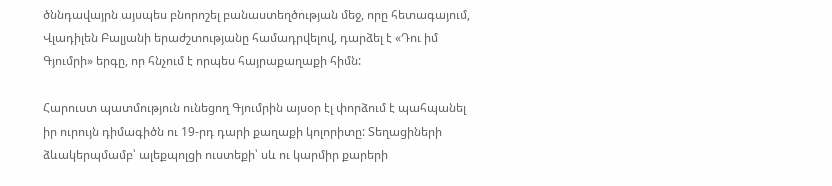ծննդավայրն այսպես բնորոշել բանաստեղծության մեջ, որը հետագայում, Վլադիլեն Բալյանի երաժշտությանը համադրվելով, դարձել է «Դու իմ Գյումրի» երգը, որ հնչում է որպես հայրաքաղաքի հիմն:

Հարուստ պատմություն ունեցող Գյումրին այսօր էլ փորձում է պահպանել իր ուրույն դիմագիծն ու 19-րդ դարի քաղաքի կոլորիտը: Տեղացիների ձևակերպմամբ՝ ալեքպոլցի ուստեքի՝ սև ու կարմիր քարերի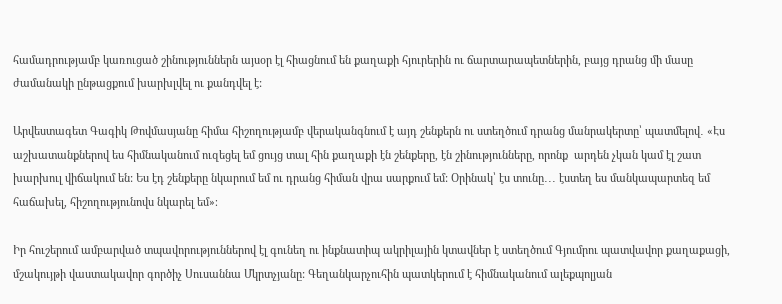համադրությամբ կառուցած շինություններն այսօր էլ հիացնում են քաղաքի հյուրերին ու ճարտարապետներին, բայց դրանց մի մասը ժամանակի ընթացքում խարխլվել ու քանդվել է:

Արվեստագետ Գագիկ Թովմասյանը հիմա հիշողությամբ վերականգնում է այդ շենքերն ու ստեղծում դրանց մանրակերտը՝ պատմելով․ «Էս աշխատանքներով ես հիմնականում ուզեցել եմ ցույց տալ հին քաղաքի էն շենքերը, էն շինությունները, որոնք  արդեն չկան կամ էլ շատ խարխուլ վիճակում են: Ես էդ շենքերը նկարում եմ ու դրանց հիման վրա սարքում եմ: Օրինակ՝ էս տունը․․․ էստեղ ես մանկապարտեզ եմ հաճախել, հիշողությունովս նկարել եմ»։

Իր հուշերում ամբարված տպավորություններով էլ գունեղ ու ինքնատիպ ակրիլային կտավներ է ստեղծում Գյումրու պատվավոր քաղաքացի, մշակույթի վաստակավոր գործիչ Սուսաննա Մկրտչյանը: Գեղանկարչուհին պատկերում է հիմնականում ալեքպոլյան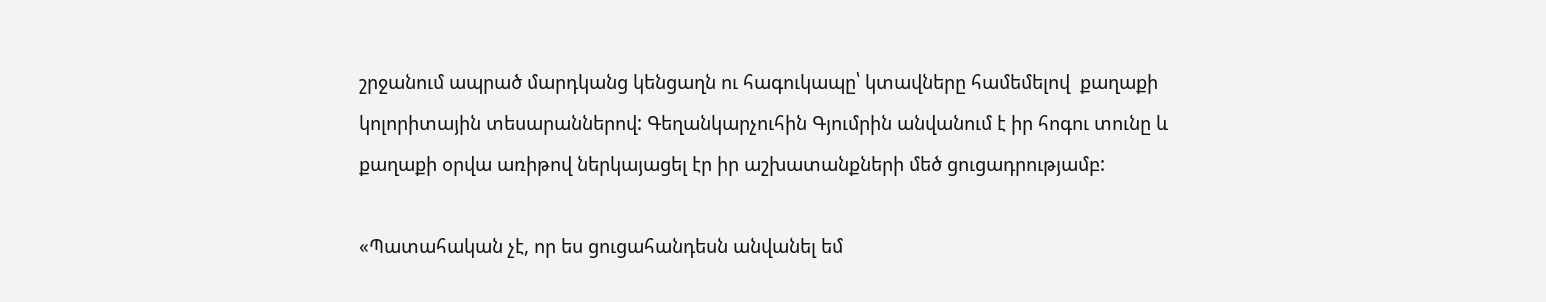շրջանում ապրած մարդկանց կենցաղն ու հագուկապը՝ կտավները համեմելով  քաղաքի կոլորիտային տեսարաններով: Գեղանկարչուհին Գյումրին անվանում է իր հոգու տունը և քաղաքի օրվա առիթով ներկայացել էր իր աշխատանքների մեծ ցուցադրությամբ:

«Պատահական չէ, որ ես ցուցահանդեսն անվանել եմ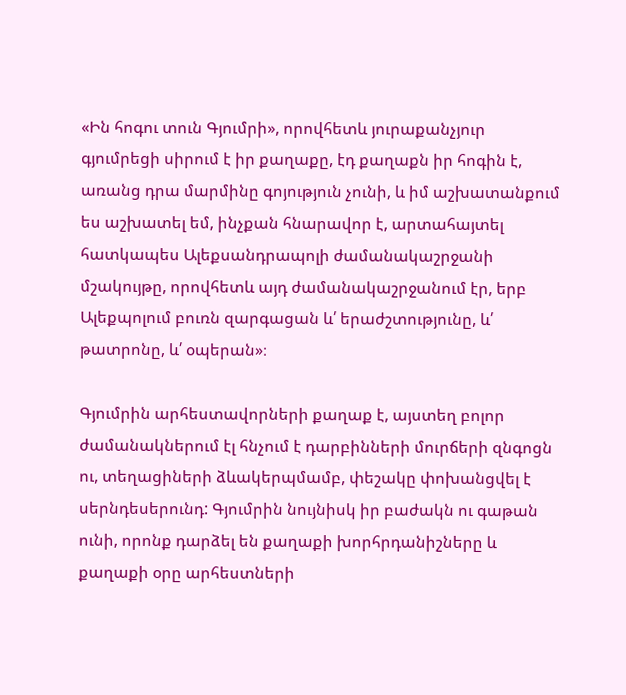«Ին հոգու տուն Գյումրի», որովհետև յուրաքանչյուր գյումրեցի սիրում է իր քաղաքը, էդ քաղաքն իր հոգին է, առանց դրա մարմինը գոյություն չունի, և իմ աշխատանքում ես աշխատել եմ, ինչքան հնարավոր է, արտահայտել հատկապես Ալեքսանդրապոլի ժամանակաշրջանի մշակույթը, որովհետև այդ ժամանակաշրջանում էր, երբ Ալեքպոլում բուռն զարգացան և՛ երաժշտությունը, և՛ թատրոնը, և՛ օպերան»։

Գյումրին արհեստավորների քաղաք է, այստեղ բոլոր ժամանակներում էլ հնչում է դարբինների մուրճերի զնգոցն ու, տեղացիների ձևակերպմամբ, փեշակը փոխանցվել է սերնդեսերունդ: Գյումրին նույնիսկ իր բաժակն ու գաթան ունի, որոնք դարձել են քաղաքի խորհրդանիշները և քաղաքի օրը արհեստների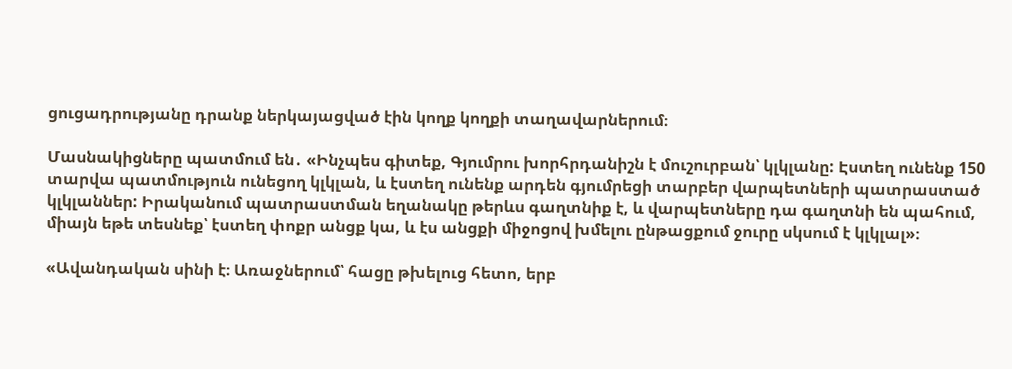ցուցադրությանը դրանք ներկայացված էին կողք կողքի տաղավարներում։

Մասնակիցները պատմում են․ «Ինչպես գիտեք, Գյումրու խորհրդանիշն է մուշուրբան՝ կլկլանը: Էստեղ ունենք 150 տարվա պատմություն ունեցող կլկլան, և էստեղ ունենք արդեն գյումրեցի տարբեր վարպետների պատրաստած կլկլաններ: Իրականում պատրաստման եղանակը թերևս գաղտնիք է, և վարպետները դա գաղտնի են պահում, միայն եթե տեսնեք՝ էստեղ փոքր անցք կա, և էս անցքի միջոցով խմելու ընթացքում ջուրը սկսում է կլկլալ»։

«Ավանդական սինի է։ Առաջներում՝ հացը թխելուց հետո, երբ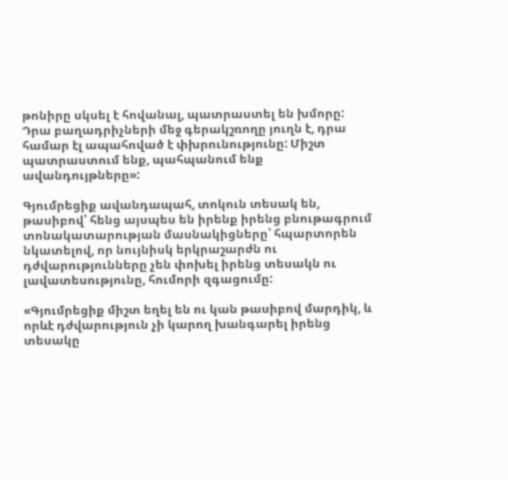թոնիրը սկսել է հովանալ, պատրաստել են խմորը: Դրա բաղադրիչների մեջ գերակշռողը յուղն է, դրա համար էլ ապահոված է փխրունությունը: Միշտ պատրաստում ենք, պահպանում ենք ավանդույթները»:

Գյումրեցիք ավանդապահ, տոկուն տեսակ են, թասիբով՝ հենց այսպես են իրենք իրենց բնութագրում տոնակատարության մասնակիցները՝ հպարտորեն նկատելով, որ նույնիսկ երկրաշարժն ու դժվարությունները չեն փոխել իրենց տեսակն ու լավատեսությունը, հումորի զգացումը:

«Գյումրեցիք միշտ եղել են ու կան թասիբով մարդիկ, և որևէ դժվարություն չի կարող խանգարել իրենց տեսակը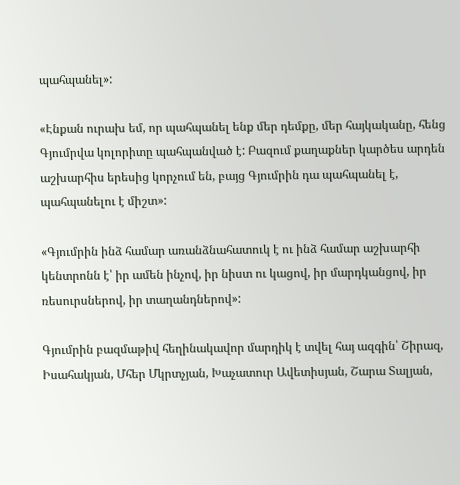պահպանել»:

«Էնքան ուրախ եմ, որ պահպանել ենք մեր դեմքը, մեր հայկականը, հենց Գյումրվա կոլորիտը պահպանված է: Բազում քաղաքներ կարծես արդեն աշխարհիս երեսից կորչում են, բայց Գյումրին դա պահպանել է, պահպանելու է միշտ»:

«Գյումրին ինձ համար առանձնահատուկ է ու ինձ համար աշխարհի կենտրոնն է՝ իր ամեն ինչով, իր նիստ ու կացով, իր մարդկանցով, իր ռեսուրսներով, իր տաղանդներով»:

Գյումրին բազմաթիվ հեղինակավոր մարդիկ է տվել հայ ազգին՝ Շիրազ, Իսահակյան, Մհեր Մկրտչյան, Խաչատուր Ավետիսյան, Շարա Տալյան,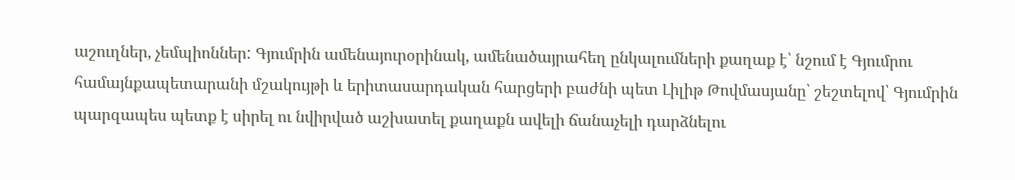աշուղներ, չեմպիոններ: Գյումրին ամենայուրօրինակ, ամենածայրահեղ ընկալումների քաղաք է՝ նշում է Գյումրու համայնքապետարանի մշակույթի և երիտասարդական հարցերի բաժնի պետ Լիլիթ Թովմասյանը՝ շեշտելով՝ Գյումրին պարզապես պետք է սիրել ու նվիրված աշխատել քաղաքն ավելի ճանաչելի դարձնելու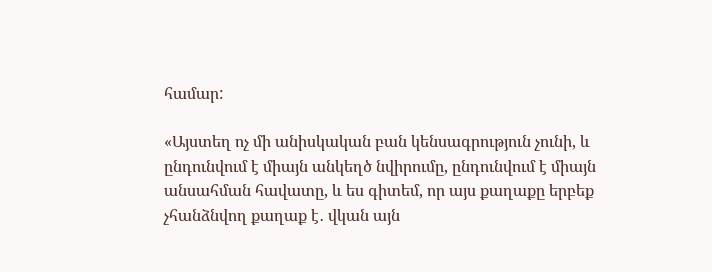համար:

«Այստեղ ոչ մի անիսկական բան կենսագրություն չունի, և ընդունվում է միայն անկեղծ նվիրումը, ընդունվում է միայն անսահման հավատը, և ես գիտեմ, որ այս քաղաքը երբեք չհանձնվող քաղաք է․ վկան այն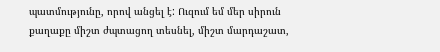պատմությունը, որով անցել է: Ուզում եմ մեր սիրուն քաղաքը միշտ ժպտացող տեսնել, միշտ մարդաշատ,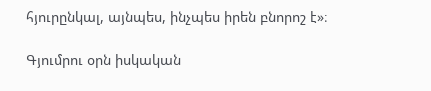հյուրընկալ, այնպես, ինչպես իրեն բնորոշ է»։

Գյումրու օրն իսկական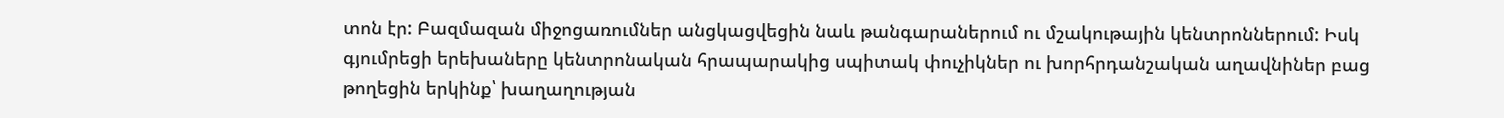տոն էր: Բազմազան միջոցառումներ անցկացվեցին նաև թանգարաներում ու մշակութային կենտրոններում: Իսկ գյումրեցի երեխաները կենտրոնական հրապարակից սպիտակ փուչիկներ ու խորհրդանշական աղավնիներ բաց թողեցին երկինք՝ խաղաղության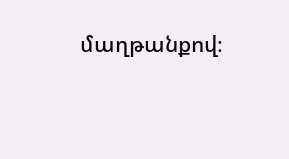մաղթանքով։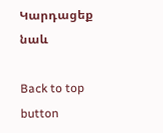Կարդացեք նաև

Back to top button